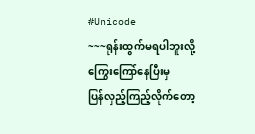#Unicode
~~~ရုန်းထွက်မရပါဘူးလို့
ကြွေးကြော်နေပြီးမှ
ပြန်လှည့်ကြည့်လိုက်တော့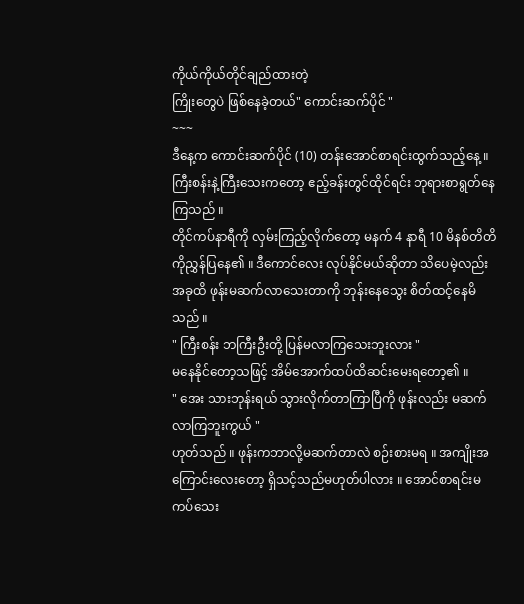ကိုယ်ကိုယ်တိုင်ချည်ထားတဲ့
ကြိုးတွေပဲ ဖြစ်နေခဲ့တယ်" ကောင်းဆက်ပိုင် "
~~~
ဒီနေ့က ကောင်းဆက်ပိုင် (10) တန်းအောင်စာရင်းထွက်သည့်နေ့ ။
ကြီးစန်းနဲ့ကြီးသေးကတော့ ဧည့်ခန်းတွင်ထိုင်ရင်း ဘုရားစာရွတ်နေကြသည် ။
တိုင်ကပ်နာရီကို လှမ်းကြည့်လိုက်တော့ မနက် 4 နာရီ 10 မိနစ်တိတိကိုညွှန်ပြနေ၏ ။ ဒီကောင်လေး လုပ်နိုင်မယ်ဆိုတာ သိပေမဲ့လည်း အခုထိ ဖုန်းမဆက်လာသေးတာကို ဘုန်းနေသွေး စိတ်ထင့်နေမိသည် ။
" ကြီးစန်း ဘကြီးဦးတို့ ပြန်မလာကြသေးဘူးလား "
မနေနိုင်တော့သဖြင့် အိမ်အောက်ထပ်ထိဆင်းမေးရတော့၏ ။
" အေး သားဘုန်းရယ် သွားလိုက်တာကြာပြီကို ဖုန်းလည်း မဆက်လာကြဘူးကွယ် "
ဟုတ်သည် ။ ဖုန်းကဘာလို့မဆက်တာလဲ စဉ်းစားမရ ။ အကျိုးအကြောင်းလေးတော့ ရှိသင့်သည်မဟုတ်ပါလား ။ အောင်စာရင်းမကပ်သေး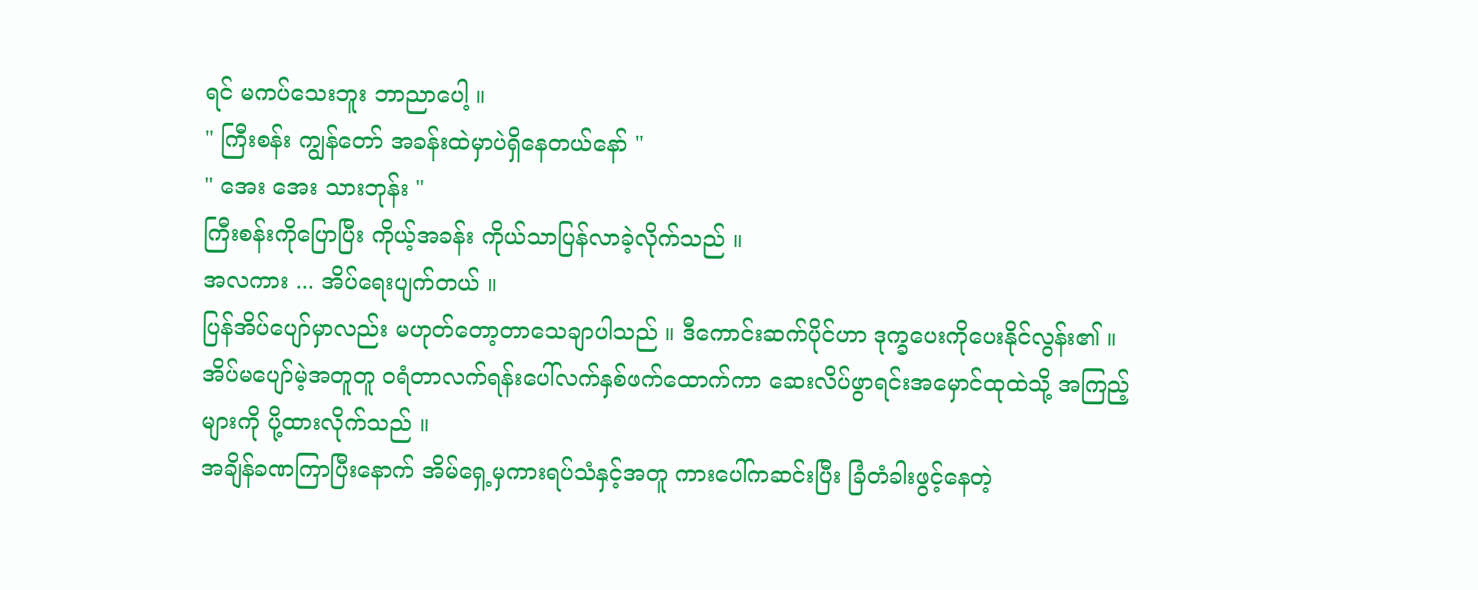ရင် မကပ်သေးဘူး ဘာညာပေါ့ ။
" ကြီးစန်း ကျွန်တော် အခန်းထဲမှာပဲရှိနေတယ်နော် "
" အေး အေး သားဘုန်း "
ကြီးစန်းကိုပြောပြီး ကိုယ့်အခန်း ကိုယ်သာပြန်လာခဲ့လိုက်သည် ။
အလကား ... အိပ်ရေးပျက်တယ် ။
ပြန်အိပ်ပျော်မှာလည်း မဟုတ်တော့တာသေချာပါသည် ။ ဒီကောင်းဆက်ပိုင်ဟာ ဒုက္ခပေးကိုပေးနိုင်လွန်း၏ ။
အိပ်မပျော်မဲ့အတူတူ ဝရံတာလက်ရန်းပေါ်လက်နှစ်ဖက်ထောက်ကာ ဆေးလိပ်ဖွာရင်းအမှောင်ထုထဲသို့ အကြည့်များကို ပို့ထားလိုက်သည် ။
အချိန်ခဏကြာပြီးနောက် အိမ်ရှေ့မှကားရပ်သံနှင့်အတူ ကားပေါ်ကဆင်းပြီး ခြံတံခါးဖွင့်နေတဲ့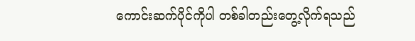ကောင်းဆက်ပိုင်ကိုပါ တစ်ခါတည်းတွေ့လိုက်ရသည်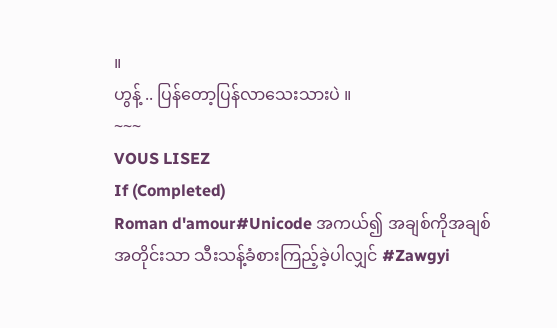။
ဟွန့် .. ပြန်တော့ပြန်လာသေးသားပဲ ။
~~~
VOUS LISEZ
If (Completed)
Roman d'amour#Unicode အကယ်၍ အချစ်ကိုအချစ်အတိုင်းသာ သီးသန့်ခံစားကြည့်ခဲ့ပါလျှင် #Zawgyi